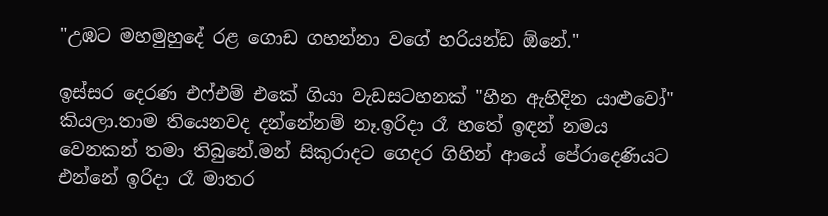"උඹට මහමුහුදේ රළ ගොඩ ගහන්නා වගේ හරියන්ඩ ඕනේ."

ඉස්සර දෙරණ එෆ්එම් එකේ ගියා වැඩසටහනක් "හීන ඇහිදින යාළුවෝ" කියලා.තාම තියෙනවද දන්නේනම් නෑ.ඉරිදා රෑ හතේ ඉඳන් නමය වෙනකන් තමා තිබුනේ.මන් සිකුරාදට ගෙදර ගිහින් ආයේ පේරාදෙණියට එන්නේ ඉරිදා රෑ මාතර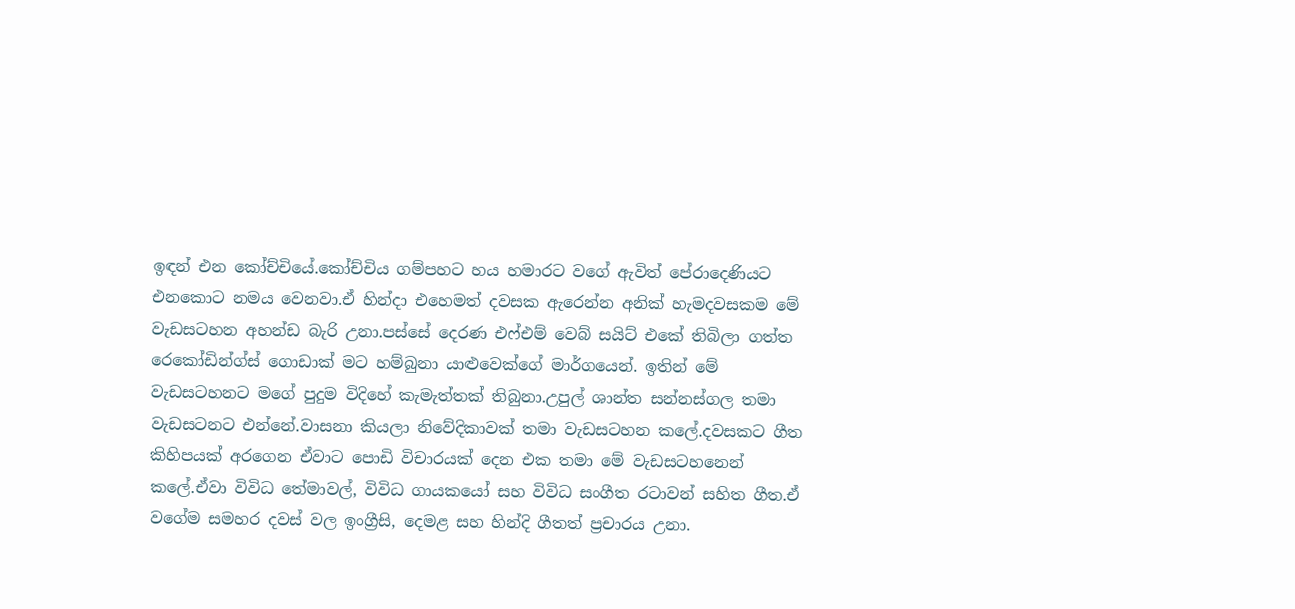ඉඳන් එන කෝච්චියේ.කෝච්චිය ගම්පහට හය හමාරට වගේ ඇවිත් පේරාදෙණියට එනකොට නමය වෙනවා.ඒ හින්දා එහෙමත් දවසක ඇරෙන්න අනික් හැමදවසකම මේ වැඩසටහන අහන්ඩ බැරි උනා.පස්සේ දෙරණ එෆ්එම් වෙබ් සයිට් එකේ තිබිලා ගත්ත රෙකෝඩින්ග්ස් ගොඩාක් මට හම්බුනා යාළුවෙක්ගේ මාර්ගයෙන්. ඉතින් මේ වැඩසටහනට මගේ පුදුම විදිහේ කැමැත්තක් තිබුනා.උපුල් ශාන්ත සන්නස්ගල තමා වැඩසටනට එන්නේ.වාසනා කියලා නිවේදිකාවක් තමා වැඩසටහන කලේ.දවසකට ගීත කිහිපයක් අරගෙන ඒවාට පොඩි විචාරයක් දෙන එක තමා මේ වැඩසටහනෙන් කලේ.ඒවා විවිධ තේමාවල්, විවිධ ගායකයෝ සහ විවිධ සංගීත රටාවන් සහිත ගීත.ඒ වගේම සමහර දවස් වල ඉංග්‍රීසි, දෙමළ සහ හින්දි ගීතත් ප්‍රචාරය උනා.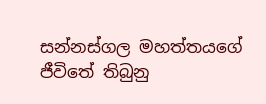සන්නස්ගල මහත්තයගේ ජීවිතේ තිබුනු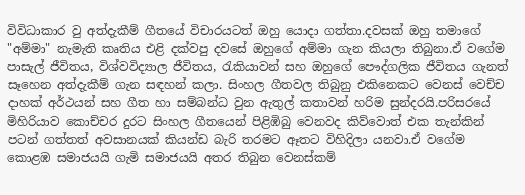විවිධාකාර වු අත්දැකීම් ගීතයේ විචාරයටත් ඔහු යොදා ගත්තා.දවසක් ඔහු තමාගේ "අම්මා" නැමැති කෘතිය එළි දක්වපු දවසේ ඔහුගේ අම්මා ගැන කියලා තිබුනා.ඒ වගේම පාසැල් ජීවිතය, විශ්වවිද්‍යාල ජීවිතය, රැකියාවන් සහ ඔහුගේ පෞද්ගලික ජීවිතය ගැනත් සෑහෙන අත්දැකීම් ගැන සඳහන් කලා. සිංහල ගීතවල තිබුනු එකිනෙකට වෙනස් වෙච්ච දාහක් අර්ථයන් සහ ගීත හා සම්බන්ධ වුන ඇතුල් කතාවන් හරිම සුන්දරයි.පරිසරයේ මිහිරියාව කොච්චර දුරට සිංහල ගීතයෙන් පිළිඹිබු වෙනවද කිව්වොත් එක තැන්කින් පටන් ගත්තත් අවසානයක් කියන්ඩ බැරි තරමට ඈතට විහිදිලා යනවා.ඒ වගේම කොළඹ සමාජයයි ගැමි සමාජයයි අතර තිබුන වෙනස්කම්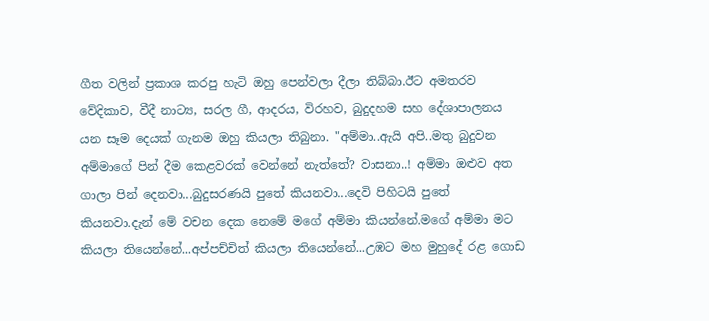ගීත වලින් ප්‍රකාශ කරපු හැටි ඔහු පෙන්වලා දීලා තිබ්බා.ඊට අමතරව වේදිකාව, වීදී නාට්‍ය, සරල ගී, ආදරය, විරහව, බුදුදහම සහ දේශාපාලනය යන සෑම දෙයක් ගැනම ඔහු කියලා තිබුනා. "අම්මා..ඇයි අපි..මතු බුදුවන අම්මාගේ පින් දීම කෙළවරක් වෙන්නේ නැත්තේ? වාසනා..! අම්මා ඔළුව අත ගාලා පින් දෙනවා...බුදුසරණයි පුතේ කියනවා...දෙවි පිහිටයි පුතේ කියනවා.දැන් මේ වචන දෙක නෙමේ මගේ අම්මා කියන්නේ.මගේ අම්මා මට කියලා තියෙන්නේ...අප්පච්චිත් කියලා තියෙන්නේ...උඹට මහ මුහුදේ රළ ගොඩ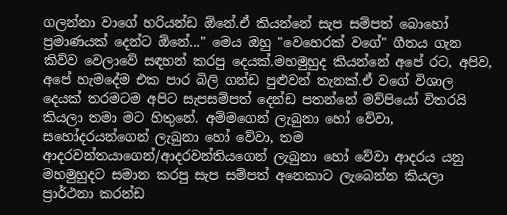ගලන්නා වාගේ හරියන්ඩ ඕනේ.ඒ කියන්නේ සැප සම්පත් බොහෝ ප්‍රමාණයක් දෙන්ට ඕනේ..." මෙය ඔහු "වෙහෙරක් වගේ" ගීතය ගැන කිව්ව වෙලාවේ සඳහන් කරපු දෙයක්.මහමුහුද කියන්නේ අපේ රට, අපිව, අපේ හැමදේම එක පාර බිලි ගන්ඩ පුළුවන් තැනක්.ඒ වගේ විශාල දෙයක් තරමටම අපිට සැපසම්පත් දෙන්ඩ පතන්නේ මව්පියෝ විතරයි කියලා තමා මට හිතුනේ. අම්මගෙන් ලැබුනා හෝ වේවා, සහෝදරයන්ගෙන් ලැබුනා හෝ වේවා, තම ආදරවන්තයාගෙන්/ආදරවන්තියගෙන් ලැබුනා හෝ වේවා ආදරය යනු මහමුහුදට සමාන කරපු සැප සම්පත් අනෙකාට ලැබෙන්න කියලා ප්‍රාර්ථනා කරන්ඩ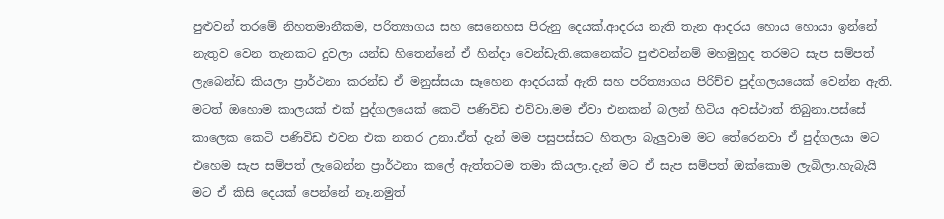පුළුවන් තරමේ නිහතමානීකම, පරිත්‍යාගය සහ සෙනෙහස පිරුනු දෙයක්.ආදරය නැති තැන ආදරය හොය හොයා ඉන්නේ නැතුව වෙන තැනකට දුවලා යන්ඩ හිතෙන්නේ ඒ හින්දා වෙන්ඩැති.කෙනෙක්ට පුළුවන්නම් මහමුහුද තරමට සැප සම්පත් ලැබෙන්ඩ කියලා ප්‍රාර්ථනා කරන්ඩ ඒ මනුස්සයා සෑහෙන ආදරයක් ඇති සහ පරිත්‍යාගය පිරිච්ච පුද්ගලයයෙක් වෙන්න ඇති. මටත් ඔහොම කාලයක් එක් පුද්ගලයෙක් කෙටි පණිවිඩ එව්වා.මම ඒවා එනකන් බලන් හිටිය අවස්ථාත් තිබුනා.පස්සේ කාලෙක කෙටි පණිවිඩ එවන එක නතර උනා.ඒත් දැන් මම පසුපස්සට හිතලා බැලුවාම මට තේරෙනවා ඒ පුද්ගලයා මට එහෙම සැප සම්පත් ලැබෙන්න ප්‍රාර්ථනා කලේ ඇත්තටම තමා කියලා.දැන් මට ඒ සැප සම්පත් ඔක්කොම ලැබිලා.හැබැයි මට ඒ කිසි දෙයක් පෙන්නේ නෑ.නමුත්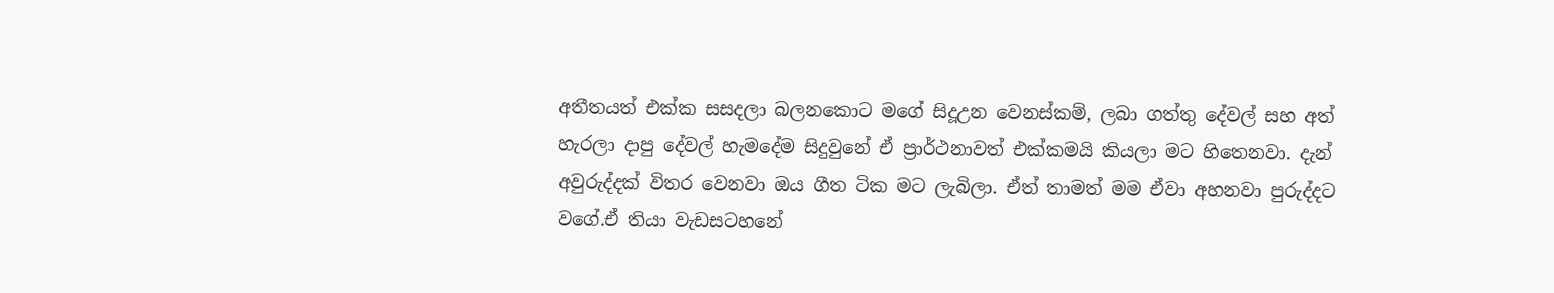අතීතයත් එක්ක සසදලා බලනකොට මගේ සිදූඋන වෙනස්කම්, ලබා ගත්තු දේවල් සහ අත් හැරලා දාපු දේවල් හැමදේම සිදුවුනේ ඒ ප්‍රාර්ථනාවත් එක්කමයි කියලා මට හිතෙනවා. දැන් අවුරුද්දක් විතර වෙනවා ඔය ගීත ටික මට ලැබිලා. ඒත් තාමත් මම ඒවා අහනවා පුරුද්දට වගේ.ඒ තියා වැඩසටහනේ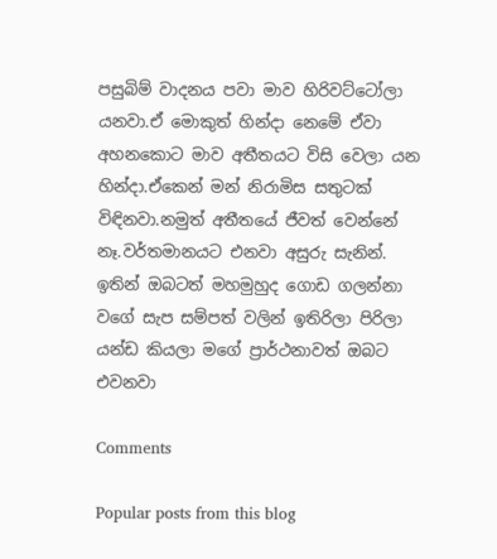පසුබිම් වාදනය පවා මාව හිරිවට්ටෝලා යනවා.ඒ මොකුත් හින්දා නෙමේ ඒවා අහනකොට මාව අතීතයට විසි වෙලා යන හින්දා.ඒකෙන් මන් නිරාමිස සතුටක් විඳිනවා.නමුත් අතීතයේ ජීවත් වෙන්නේ නෑ.වර්තමානයට එනවා අසුරු සැනින්. ඉතින් ඔබටත් මහමුහුද ගොඩ ගලන්නා වගේ සැප සම්පත් වලින් ඉතිරිලා පිරිලා යන්ඩ කියලා මගේ ප්‍රාර්ථනාවත් ඔබට එවනවා

Comments

Popular posts from this blog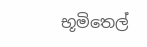භූමිතෙල්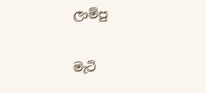ලාම්පු

මැටි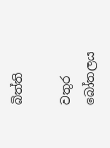බිත්ති

වතුර බෝතලය